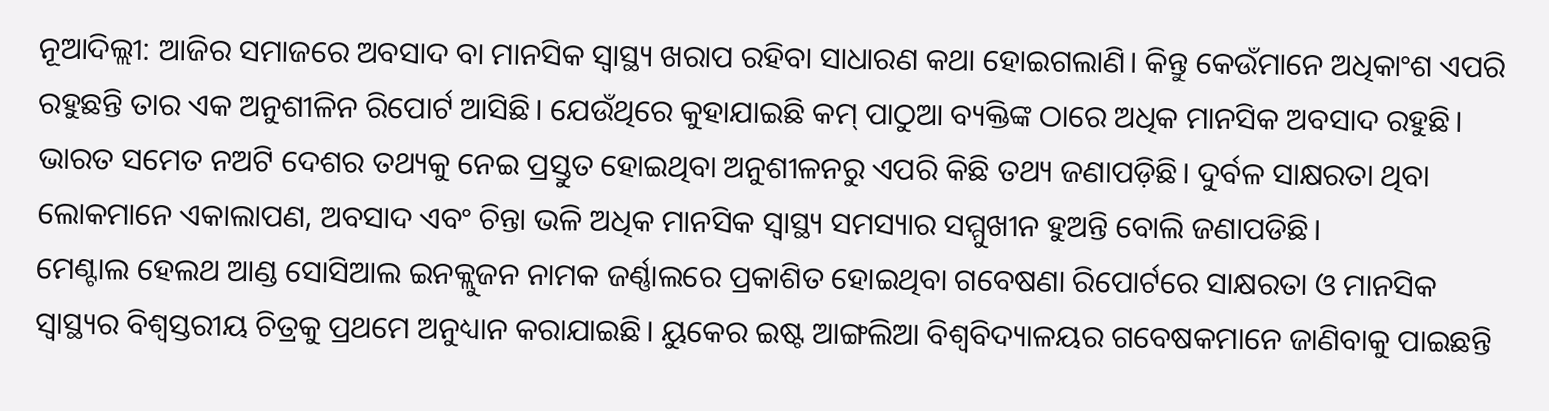ନୂଆଦିଲ୍ଲୀ: ଆଜିର ସମାଜରେ ଅବସାଦ ବା ମାନସିକ ସ୍ୱାସ୍ଥ୍ୟ ଖରାପ ରହିବା ସାଧାରଣ କଥା ହୋଇଗଲାଣି। କିନ୍ତୁ କେଉଁମାନେ ଅଧିକାଂଶ ଏପରି ରହୁଛନ୍ତି ତାର ଏକ ଅନୁଶୀଳିନ ରିପୋର୍ଟ ଆସିଛି। ଯେଉଁଥିରେ କୁହାଯାଇଛି କମ୍ ପାଠୁଆ ବ୍ୟକ୍ତିଙ୍କ ଠାରେ ଅଧିକ ମାନସିକ ଅବସାଦ ରହୁଛି। ଭାରତ ସମେତ ନଅଟି ଦେଶର ତଥ୍ୟକୁ ନେଇ ପ୍ରସ୍ତୁତ ହୋଇଥିବା ଅନୁଶୀଳନରୁ ଏପରି କିଛି ତଥ୍ୟ ଜଣାପଡ଼ିଛି। ଦୁର୍ବଳ ସାକ୍ଷରତା ଥିବା ଲୋକମାନେ ଏକାଲାପଣ, ଅବସାଦ ଏବଂ ଚିନ୍ତା ଭଳି ଅଧିକ ମାନସିକ ସ୍ବାସ୍ଥ୍ୟ ସମସ୍ୟାର ସମ୍ମୁଖୀନ ହୁଅନ୍ତି ବୋଲି ଜଣାପଡିଛି।
ମେଣ୍ଟାଲ ହେଲଥ ଆଣ୍ଡ ସୋସିଆଲ ଇନକ୍ଲୁଜନ ନାମକ ଜର୍ଣ୍ଣାଲରେ ପ୍ରକାଶିତ ହୋଇଥିବା ଗବେଷଣା ରିପୋର୍ଟରେ ସାକ୍ଷରତା ଓ ମାନସିକ ସ୍ୱାସ୍ଥ୍ୟର ବିଶ୍ୱସ୍ତରୀୟ ଚିତ୍ରକୁ ପ୍ରଥମେ ଅନୁଧ୍ୟାନ କରାଯାଇଛି। ୟୁକେର ଇଷ୍ଟ ଆଙ୍ଗଲିଆ ବିଶ୍ୱବିଦ୍ୟାଳୟର ଗବେଷକମାନେ ଜାଣିବାକୁ ପାଇଛନ୍ତି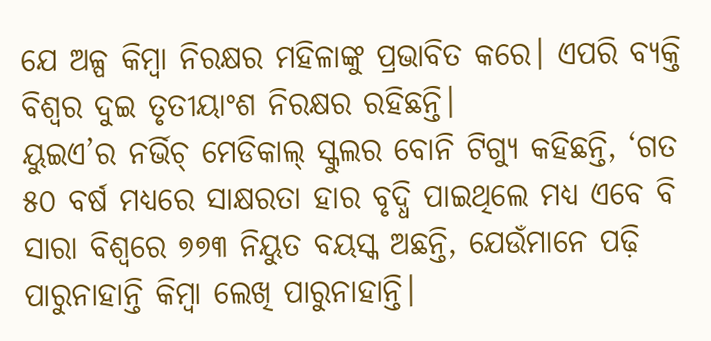ଯେ ଅଳ୍ପ କିମ୍ବା ନିରକ୍ଷର ମହିଳାଙ୍କୁ ପ୍ରଭାବିତ କରେ। ଏପରି ବ୍ୟକ୍ତି ବିଶ୍ୱର ଦୁଇ ତୃତୀୟାଂଶ ନିରକ୍ଷର ରହିଛନ୍ତି।
ୟୁଇଏ’ର ନର୍ଭିଚ୍ ମେଡିକାଲ୍ ସ୍କୁଲର ବୋନି ଟିଗ୍ୟୁ କହିଛନ୍ତି, ‘ଗତ ୫୦ ବର୍ଷ ମଧ୍ୟରେ ସାକ୍ଷରତା ହାର ବୃଦ୍ଧି ପାଇଥିଲେ ମଧ୍ୟ ଏବେ ବି ସାରା ବିଶ୍ୱରେ ୭୭୩ ନିୟୁତ ବୟସ୍କ ଅଛନ୍ତି, ଯେଉଁମାନେ ପଢ଼ି ପାରୁନାହାନ୍ତି କିମ୍ବା ଲେଖି ପାରୁନାହାନ୍ତି।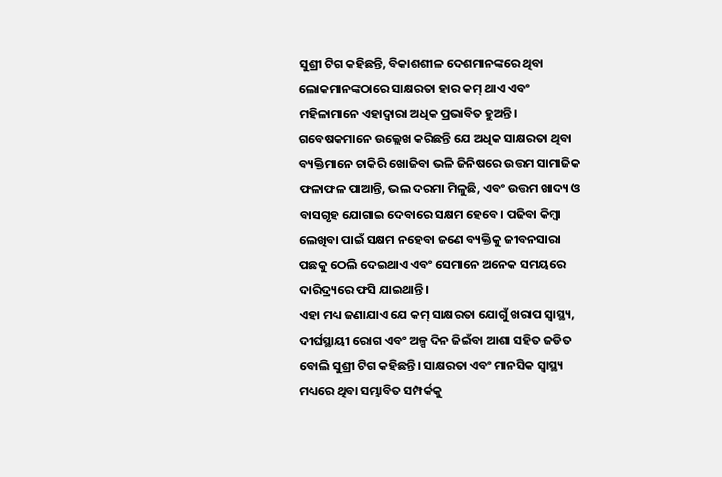ସୁଶ୍ରୀ ଟିଗ କହିଛନ୍ତି, ବିକାଶଶୀଳ ଦେଶମାନଙ୍କରେ ଥିବା ଲୋକମାନଙ୍କଠାରେ ସାକ୍ଷରତା ହାର କମ୍ ଥାଏ ଏବଂ ମହିଳାମାନେ ଏହାଦ୍ୱାରା ଅଧିକ ପ୍ରଭାବିତ ହୁଅନ୍ତି।
ଗବେଷକମାନେ ଉଲ୍ଲେଖ କରିଛନ୍ତି ଯେ ଅଧିକ ସାକ୍ଷରତା ଥିବା ବ୍ୟକ୍ତିମାନେ ଚାକିରି ଖୋଜିବା ଭଳି ଜିନିଷରେ ଉତ୍ତମ ସାମାଜିକ ଫଳାଫଳ ପାଆନ୍ତି, ଭଲ ଦରମା ମିଳୁଛି, ଏବଂ ଉତ୍ତମ ଖାଦ୍ୟ ଓ ବାସଗୃହ ଯୋଗାଇ ଦେବାରେ ସକ୍ଷମ ହେବେ। ପଢିବା କିମ୍ବା ଲେଖିବା ପାଇଁ ସକ୍ଷମ ନହେବା ଜଣେ ବ୍ୟକ୍ତିକୁ ଜୀବନସାରା ପଛକୁ ଠେଲି ଦେଇଥାଏ ଏବଂ ସେମାନେ ଅନେକ ସମୟରେ ଦାରିଦ୍ର୍ୟରେ ଫସି ଯାଇଥାନ୍ତି।
ଏହା ମଧ୍ୟ ଜଣାଯାଏ ଯେ କମ୍ ସାକ୍ଷରତା ଯୋଗୁଁ ଖରାପ ସ୍ୱାସ୍ଥ୍ୟ, ଦୀର୍ଘସ୍ଥାୟୀ ରୋଗ ଏବଂ ଅଳ୍ପ ଦିନ ଜିଇଁବା ଆଶା ସହିତ ଜଡିତ ବୋଲି ସୁଶ୍ରୀ ଟିଗ କହିଛନ୍ତି। ସାକ୍ଷରତା ଏବଂ ମାନସିକ ସ୍ୱାସ୍ଥ୍ୟ ମଧ୍ୟରେ ଥିବା ସମ୍ଭାବିତ ସମ୍ପର୍କକୁ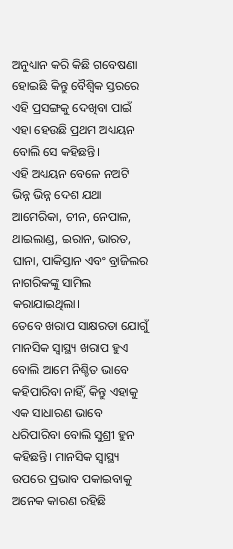ଅନୁଧ୍ୟାନ କରି କିଛି ଗବେଷଣା ହୋଇଛି କିନ୍ତୁ ବୈଶ୍ୱିକ ସ୍ତରରେ ଏହି ପ୍ରସଙ୍ଗକୁ ଦେଖିବା ପାଇଁ ଏହା ହେଉଛି ପ୍ରଥମ ଅଧ୍ୟୟନ ବୋଲି ସେ କହିଛନ୍ତି।
ଏହି ଅଧ୍ୟୟନ ବେଳେ ନଅଟି ଭିନ୍ନ ଭିନ୍ନ ଦେଶ ଯଥା ଆମେରିକା, ଚୀନ, ନେପାଳ, ଥାଇଲାଣ୍ଡ, ଇରାନ, ଭାରତ, ଘାନା, ପାକିସ୍ତାନ ଏବଂ ବ୍ରାଜିଲର ନାଗରିକଙ୍କୁ ସାମିଲ କରାଯାଇଥିଲା।
ତେବେ ଖରାପ ସାକ୍ଷରତା ଯୋଗୁଁ ମାନସିକ ସ୍ୱାସ୍ଥ୍ୟ ଖରାପ ହୁଏ ବୋଲି ଆମେ ନିଶ୍ଚିତ ଭାବେ କହିପାରିବା ନାହିଁ, କିନ୍ତୁ ଏହାକୁ ଏକ ସାଧାରଣ ଭାବେ ଧରିପାରିବା ବୋଲି ସୁଶ୍ରୀ ହୁନ କହିଛନ୍ତି। ମାନସିକ ସ୍ୱାସ୍ଥ୍ୟ ଉପରେ ପ୍ରଭାବ ପକାଇବାକୁ ଅନେକ କାରଣ ରହିଛି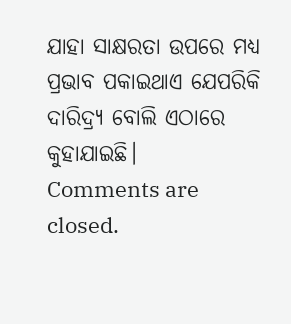ଯାହା ସାକ୍ଷରତା ଉପରେ ମଧ୍ୟ ପ୍ରଭାବ ପକାଇଥାଏ ଯେପରିକି ଦାରିଦ୍ର୍ୟ ବୋଲି ଏଠାରେ କୁହାଯାଇଛି।
Comments are closed.